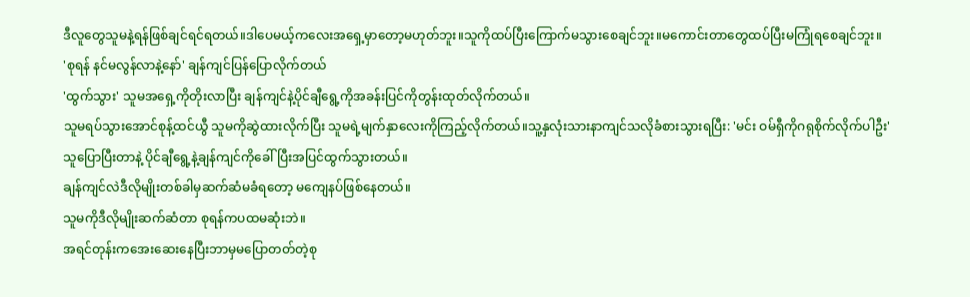ဒီလူတွေသူမနဲ့ရန်ဖြစ်ချင်ရင်ရတယ်။ဒါပေမယ့်ကလေးအရှေ့မှာတော့မဟုတ်ဘူး။သူကိုထပ်ပြီးကြောက်မသွားစေချင်ဘူး။မကောင်းတာတွေထပ်ပြီးမကြုံရစေချင်ဘူး။
'စုရန် နင်မလွန်လာနဲ့နော်' ချန်ကျင်ပြန်ပြောလိုက်တယ်
'ထွက်သွား' သူမအရှေ့ကိုတိုးလာပြီး ချန်ကျင်နဲ့ပိုင်ချီရွေ့ကိုအခန်းပြင်ကိုတွန်းထုတ်လိုက်တယ်။
သူမရပ်သွားအောင်စုန့်ထင်ယွီ သူမကိုဆွဲထားလိုက်ပြီး သူမရဲ့မျက်နှာလေးကိုကြည့်လိုက်တယ်။သူ့နှလုံးသားနာကျင်သလိုခံစားသွားရပြီး: 'မင်း ဝမ်ရှီကိုဂရုစိုက်လိုက်ပါဦး'
သူပြောပြီးတာနဲ့ ပိုင်ချီရွေ့နဲ့ချန်ကျင်ကိုခေါ်ပြီးအပြင်ထွက်သွားတယ်။
ချန်ကျင်လဲဒီလိုမျိုးတစ်ခါမှဆက်ဆံမခံရတော့ မကျေနပ်ဖြစ်နေတယ်။
သူမကိုဒီလိုမျိုးဆက်ဆံတာ စုရန်ကပထမဆုံးဘဲ။
အရင်တုန်းကအေးဆေးနေပြီးဘာမှမပြောတတ်တဲ့စု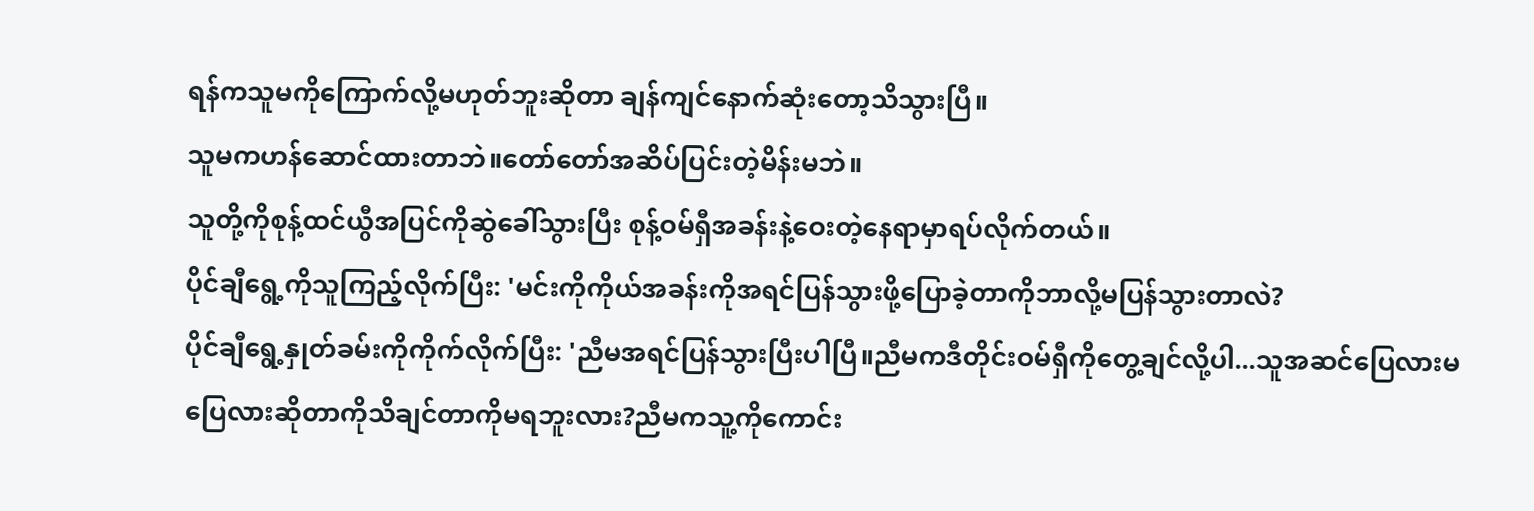ရန်ကသူမကိုကြောက်လို့မဟုတ်ဘူးဆိုတာ ချန်ကျင်နောက်ဆုံးတော့သိသွားပြီ။
သူမကဟန်ဆောင်ထားတာဘဲ။တော်တော်အဆိပ်ပြင်းတဲ့မိန်းမဘဲ။
သူတို့ကိုစုန့်ထင်ယွီအပြင်ကိုဆွဲခေါ်သွားပြီး စုန့်ဝမ်ရှီအခန်းနဲ့ဝေးတဲ့နေရာမှာရပ်လိုက်တယ်။
ပိုင်ချီရွေ့ကိုသူကြည့်လိုက်ပြီး: 'မင်းကိုကိုယ်အခန်းကိုအရင်ပြန်သွားဖို့ပြောခဲ့တာကိုဘာလို့မပြန်သွားတာလဲ?
ပိုင်ချီရွေ့နှုတ်ခမ်းကိုကိုက်လိုက်ပြီး: 'ညီမအရင်ပြန်သွားပြီးပါပြီ။ညီမကဒီတိုင်းဝမ်ရှီကိုတွေ့ချင်လို့ပါ...သူအဆင်ပြေလားမပြေလားဆိုတာကိုသိချင်တာကိုမရဘူးလား?ညီမကသူ့ကိုကောင်း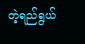တဲ့ရည်ရွယ်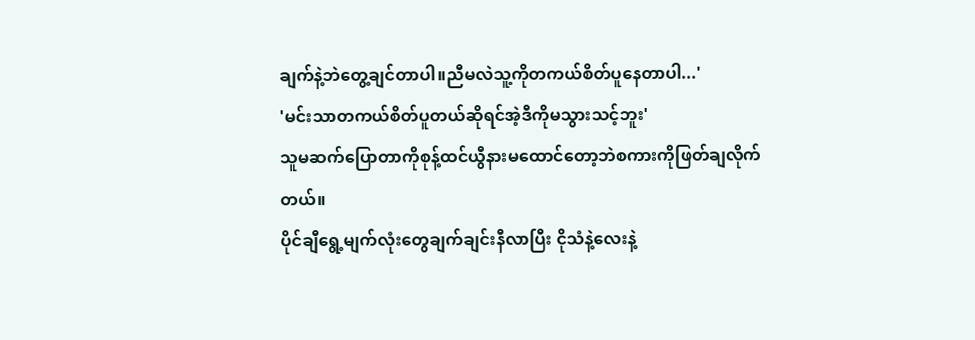ချက်နဲ့ဘဲတွေ့ချင်တာပါ။ညီမလဲသူ့ကိုတကယ်စိတ်ပူနေတာပါ...'
'မင်းသာတကယ်စိတ်ပူတယ်ဆိုရင်အဲ့ဒီကိုမသွားသင့်ဘူး'
သူမဆက်ပြောတာကိုစုန့်ထင်ယွီနားမထောင်တော့ဘဲစကားကိုဖြတ်ချလိုက်တယ်။
ပိုင်ချီရွေ့မျက်လုံးတွေချက်ချင်းနီလာပြီး ငိုသံနဲ့လေးနဲ့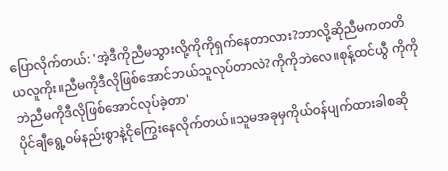ပြောလိုက်တယ်: 'အဲ့ဒီကိုညီမသွားလို့ကိုကိုရှက်နေတာလား?ဘာလို့ဆိုညီမကတတိယလူကိုး။ညီမကိုဒီလိုဖြစ်အောင်ဘယ်သူလုပ်တာလဲ?ကိုကိုဘဲလေ။စုန့်ထင်ယွီ ကိုကိုဘဲညီမကိုဒီလိုဖြစ်အောင်လုပ်ခဲ့တာ'
ပိုင်ချီရွေ့ဝမ်နည်းစွာနဲ့ငိုကြွေးနေလိုက်တယ်။သူမအခုမှကိုယ်ဝန်ပျက်ထားခါစဆို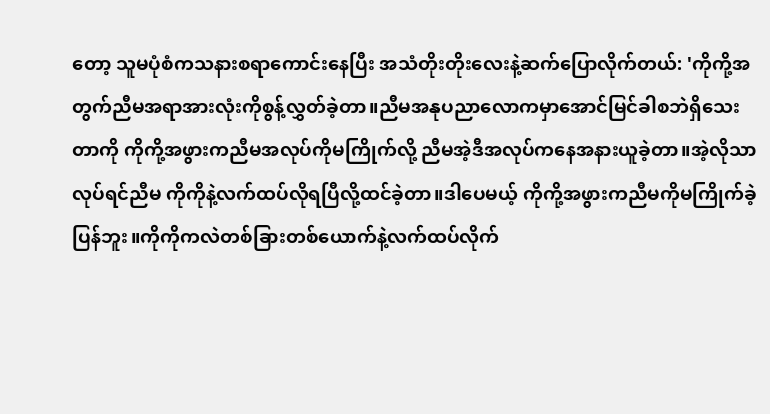တော့ သူမပုံစံကသနားစရာကောင်းနေပြီး အသံတိုးတိုးလေးနဲ့ဆက်ပြောလိုက်တယ်: 'ကိုကို့အတွက်ညီမအရာအားလုံးကိုစွန့်လွှတ်ခဲ့တာ။ညီမအနုပညာလောကမှာအောင်မြင်ခါစဘဲရှိသေးတာကို ကိုကို့အဖွားကညီမအလုပ်ကိုမကြိုက်လို့ ညီမအဲ့ဒီအလုပ်ကနေအနားယူခဲ့တာ။အဲ့လိုသာလုပ်ရင်ညီမ ကိုကိုနဲ့လက်ထပ်လိုရပြီလို့ထင်ခဲ့တာ။ဒါပေမယ့် ကိုကို့အဖွားကညီမကိုမကြိုက်ခဲ့ပြန်ဘူး။ကိုကိုကလဲတစ်ခြားတစ်ယောက်နဲ့လက်ထပ်လိုက်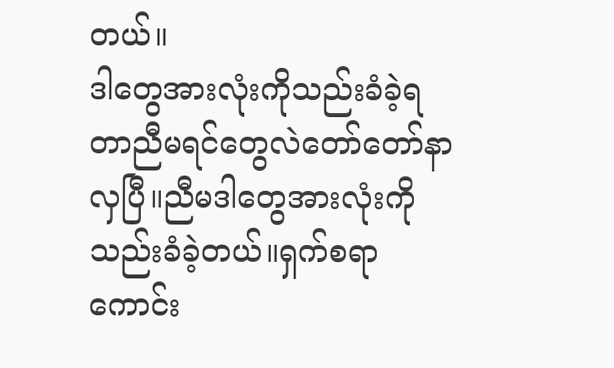တယ်။
ဒါတွေအားလုံးကိုသည်းခံခဲ့ရတာညီမရင်တွေလဲတော်တော်နာလှပြီ။ညီမဒါတွေအားလုံးကိုသည်းခံခဲ့တယ်။ရှက်စရာကောင်း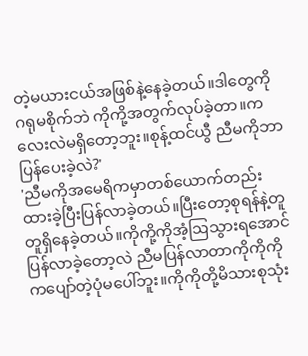တဲ့မယားငယ်အဖြစ်နဲ့နေခဲ့တယ်။ဒါတွေကိုဂရုမစိုက်ဘဲ ကိုကို့အတွက်လုပ်ခဲ့တာ။ကလေးလဲမရှိတော့ဘူး။စုန့်ထင်ယွီ ညီမကိုဘာပြန်ပေးခဲ့လဲ?'
'ညီမကိုအမေရိကမှာတစ်ယောက်တည်းထားခဲ့ပြီးပြန်လာခဲ့တယ်။ပြီးတော့စုရန်နဲ့တူတူရှိနေခဲ့တယ်။ကိုကို့ကိုအံ့ဩသွားရအောင်ပြန်လာခဲ့တော့လဲ ညီမပြန်လာတာကိုကိုကိုကပျော်တဲ့ပုံမပေါ်ဘူး။ကိုကိုတို့မိသားစုသုံး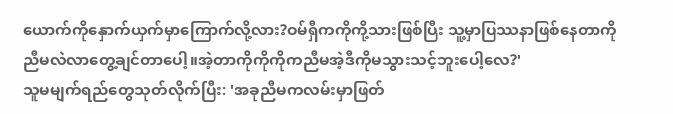ယောက်ကိုနှောက်ယှက်မှာကြောက်လို့လား?ဝမ်ရှီကကိုကို့သားဖြစ်ပြီး သူ့မှာပြဿနာဖြစ်နေတာကိုညီမလဲလာတွေ့ချင်တာပေါ့။အဲ့တာကိုကိုကိုကညီမအဲ့ဒီကိုမသွားသင့်ဘူးပေါ့လေ?'
သူမမျက်ရည်တွေသုတ်လိုက်ပြီး: 'အခုညီမကလမ်းမှာဖြတ်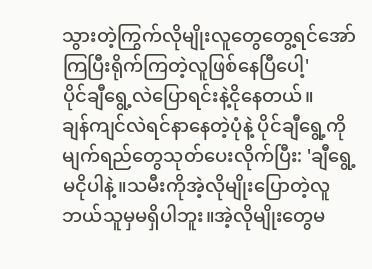သွားတဲ့ကြွက်လိုမျိုးလူတွေတွေ့ရင်အော်ကြပြီးရိုက်ကြတဲ့လူဖြစ်နေပြီပေါ့'
ပိုင်ချီရွေ့လဲပြောရင်းနဲ့ငိုနေတယ်။
ချန်ကျင်လဲရင်နာနေတဲ့ပုံနဲ့ ပိုင်ချီရွေ့ကိုမျက်ရည်တွေသုတ်ပေးလိုက်ပြီး: 'ချီရွေ့ မငိုပါနဲ့။သမီးကိုအဲ့လိုမျိုးပြောတဲ့လူဘယ်သူမှမရှိပါဘူး။အဲ့လိုမျိုးတွေမ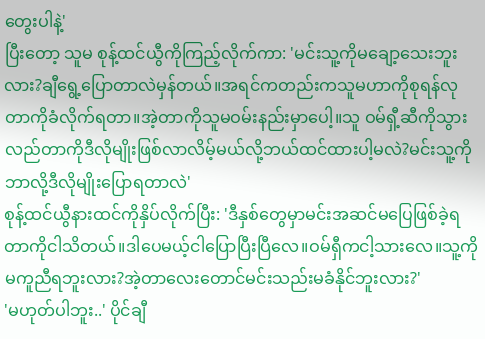တွေးပါနဲ့'
ပြီးတော့ သူမ စုန့်ထင်ယွီကိုကြည့်လိုက်ကာ: 'မင်းသူ့ကိုမချော့သေးဘူးလား?ချီရွေ့ပြောတာလဲမှန်တယ်။အရင်ကတည်းကသူမဟာကိုစုရန်လုတာကိုခံလိုက်ရတာ။အဲ့တာကိုသူမဝမ်းနည်းမှာပေါ့။သူ ဝမ်ရှီ့ဆီကိုသွားလည်တာကိုဒီလိုမျိုးဖြစ်လာလိမ့်မယ်လို့ဘယ်ထင်ထားပါ့မလဲ?မင်းသူ့ကိုဘာလို့ဒီလိုမျိုးပြောရတာလဲ'
စုန့်ထင်ယွီနားထင်ကိုနှိပ်လိုက်ပြီး: 'ဒီနှစ်တွေမှာမင်းအဆင်မပြေဖြစ်ခဲ့ရတာကိုငါသိတယ်။ဒါပေမယ့်ငါပြောပြီးပြီလေ။ဝမ်ရှီကငါ့သားလေ။သူ့ကိုမကူညီရဘူးလား?အဲ့တာလေးတောင်မင်းသည်းမခံနိုင်ဘူးလား?'
'မဟုတ်ပါဘူး..' ပိုင်ချီ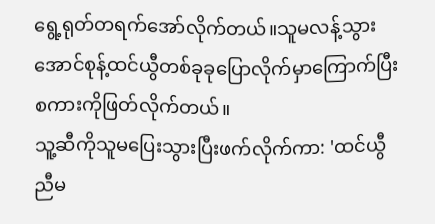ရွေ့ရုတ်တရက်အော်လိုက်တယ်။သူမလန့်သွားအောင်စုန့်ထင်ယွီတစ်ခုခုပြောလိုက်မှာကြောက်ပြီး စကားကိုဖြတ်လိုက်တယ်။
သူ့ဆီကိုသူမပြေးသွားပြီးဖက်လိုက်ကာ: 'ထင်ယွီ ညီမ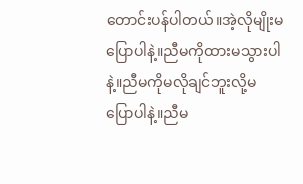တောင်းပန်ပါတယ်။အဲ့လိုမျိုးမပြောပါနဲ့။ညီမကိုထားမသွားပါနဲ့။ညီမကိုမလိုချင်ဘူးလို့မပြောပါနဲ့။ညီမ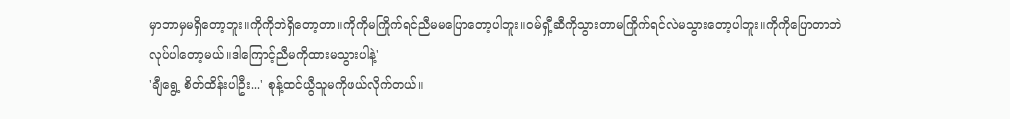မှာဘာမှမရှိတော့ဘူး။ကိုကိုဘဲရှိတော့တာ။ကိုကိုမကြိုက်ရင်ညီမမပြောတော့ပါဘူး။ဝမ်ရှီ့ဆီကိုသွားတာမကြိုက်ရင်လဲမသွားတော့ပါဘူး။ကိုကိုပြောတာဘဲလုပ်ပါတော့မယ်။ဒါကြောင့်ညီမကိုထားမသွားပါနဲ့'
'ချီရွေ့ စိတ်ထိန်းပါဦး...' စုန့်ထင်ယွီသူမကိုဖယ်လိုက်တယ်။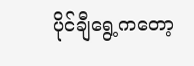ပိုင်ချီရွေ့ကတော့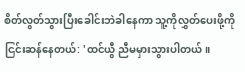စိတ်လွတ်သွားပြီးခေါင်းဘဲခါနေကာ သူ့ကိုလွှတ်ပေးဖို့ကိုငြင်းဆန်နေတယ်: 'ထင်ယွီ ညီမမှားသွားပါတယ်။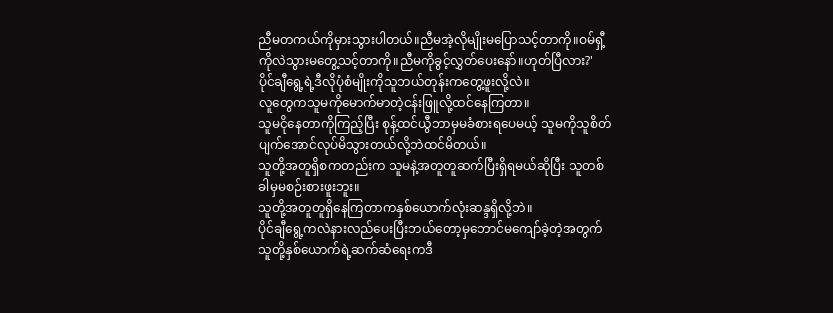ညီမတကယ်ကိုမှားသွားပါတယ်။ညီမအဲ့လိုမျိုးမပြောသင့်တာကို။ဝမ်ရှီ့ကိုလဲသွားမတွေ့သင့်တာကို။ညီမကိုခွင့်လွှတ်ပေးနော်။ဟုတ်ပြီလား?'
ပိုင်ချီရွေ့ရဲ့ဒီလိုပုံစံမျိုးကိုသူဘယ်တုန်းကတွေ့ဖူးလို့လဲ။
လူတွေကသူမကိုမောက်မာတဲ့ငန်းဖြူလို့ထင်နေကြတာ။
သူမငိုနေတာကိုကြည့်ပြီး စုန့်ထင်ယွီဘာမှမခံစားရပေမယ့် သူမကိုသူစိတ်ပျက်အောင်လုပ်မိသွားတယ်လို့ဘဲထင်မိတယ်။
သူတို့အတူရှိစကတည်းက သူမနဲ့အတူတူဆက်ပြီးရှိရမယ်ဆိုပြီး သူတစ်ခါမှမစဉ်းစားဖူးဘူး။
သူတို့အတူတူရှိနေကြတာကနှစ်ယောက်လုံးဆန္ဒရှိလို့ဘဲ။
ပိုင်ချီရွေ့ကလဲနားလည်ပေးပြီးဘယ်တော့မှဘောင်မကျော်ခဲ့တဲ့အတွက်သူတို့နှစ်ယောက်ရဲ့ဆက်ဆံရေးကဒီ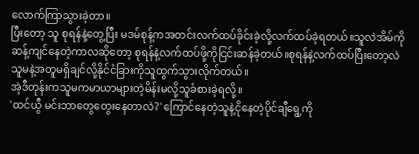လောက်ကြာသွားခဲ့တာ။
ပြီးတော့ သူ စုရန်နဲ့တွေ့ပြီး မဒမ်စုန့်ကအတင်းလက်ထပ်ခိုင်းခဲ့လို့လက်ထပ်ခဲ့ရတယ်။သူလဲအိမ်ကိုဆန့်ကျင်နေတဲ့ကာလဆိုတော့ စုရန်နဲ့လက်ထပ်ဖို့ကိုငြင်းဆန်ခဲ့တယ်။စုရန်နဲ့လက်ထပ်ပြီးတော့လဲ သူမနဲ့အတူမရှိချင်လို့နိုင်ငံခြားကိုသူထွက်သွားလိုက်တယ်။
အဲ့ဒီတုန်းကသူမကမာယာများတဲ့မိန်းမလို့သူခံစားခဲ့ရလို့။
'ထင်ယွီ မင်းဘာတွေတွေးနေတာလဲ?' ကြောင်နေတဲ့သူနဲ့ငိုနေတဲ့ပိုင်ချီရွေ့ကို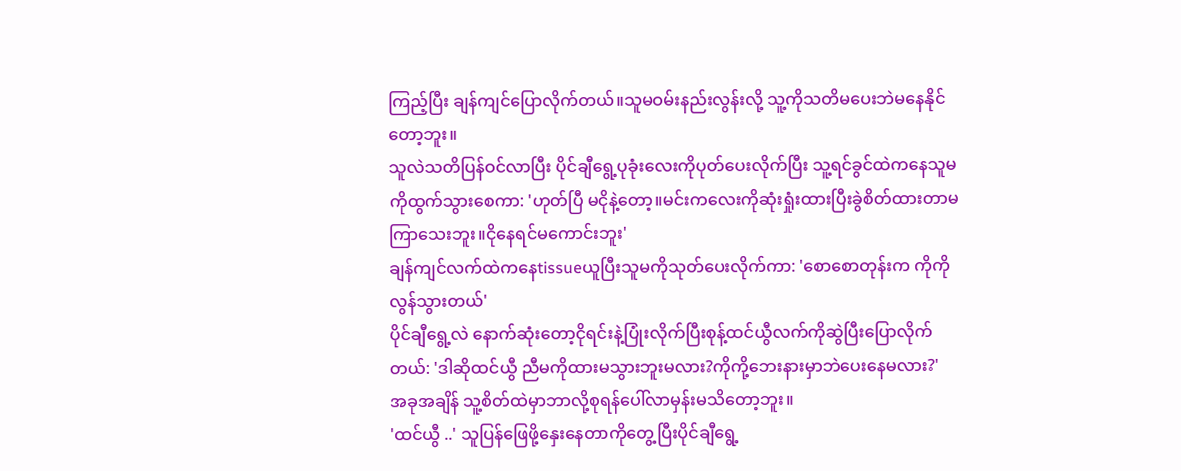ကြည့်ပြီး ချန်ကျင်ပြောလိုက်တယ်။သူမဝမ်းနည်းလွန်းလို့ သူ့ကိုသတိမပေးဘဲမနေနိုင်တော့ဘူး။
သူလဲသတိပြန်ဝင်လာပြီး ပိုင်ချီရွေ့ပုခုံးလေးကိုပုတ်ပေးလိုက်ပြီး သူ့ရင်ခွင်ထဲကနေသူမကိုထွက်သွားစေကာ: 'ဟုတ်ပြီ မငိုနဲ့တော့။မင်းကလေးကိုဆုံးရှုံးထားပြီးခွဲစိတ်ထားတာမကြာသေးဘူး။ငိုနေရင်မကောင်းဘူး'
ချန်ကျင်လက်ထဲကနေtissueယူပြီးသူမကိုသုတ်ပေးလိုက်ကာ: 'စောစောတုန်းက ကိုကိုလွန်သွားတယ်'
ပိုင်ချီရွေ့လဲ နောက်ဆုံးတော့ငိုရင်းနဲ့ပြုံးလိုက်ပြီးစုန့်ထင်ယွီလက်ကိုဆွဲပြီးပြောလိုက်တယ်: 'ဒါဆိုထင်ယွီ ညီမကိုထားမသွားဘူးမလား?ကိုကို့ဘေးနားမှာဘဲပေးနေမလား?'
အခုအချိန် သူ့စိတ်ထဲမှာဘာလို့စုရန်ပေါ်လာမှန်းမသိတော့ဘူး။
'ထင်ယွီ ..' သူပြန်ဖြေဖို့နှေးနေတာကိုတွေ့ပြီးပိုင်ချီရွေ့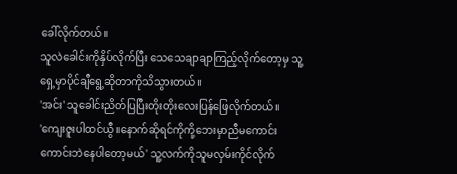ခေါ်လိုက်တယ်။
သူလဲခေါင်းကိုနှိပ်လိုက်ပြီး သေသေချာချာကြည့်လိုက်တော့မှ သူ့ရှေ့မှာပိုင်ချီရွေ့ဆိုတာကိုသိသွားတယ်။
'အင်း' သူခေါင်းညိတ်ပြပြီးတိုးတိုးလေးပြန်ဖြေလိုက်တယ်။
'ကျေးဇူးပါထင်ယွီ။နောက်ဆိုရင်ကိုကို့ဘေးမှာညီမကောင်းကောင်းဘဲနေပါတော့မယ်' သူ့လက်ကိုသူမလှမ်းကိုင်လိုက်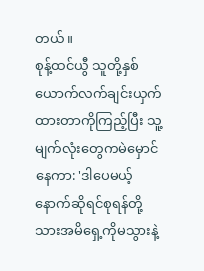တယ်။
စုန့်ထင်ယွီ သူတို့နှစ်ယောက်လက်ချင်းယှက်ထားတာကိုကြည့်ပြီး သူ့မျက်လုံးတွေကမဲမှောင်နေကာ: 'ဒါပေမယ့်နောက်ဆိုရင်စုရန်တို့သားအမိရှေ့ကိုမသွားနဲ့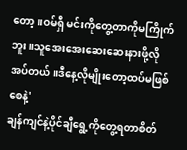တော့။ဝမ်ရှီ မင်းကိုတွေ့တာကိုမကြိုက်ဘူး။သူအေးအေးဆေးဆေးနားဖို့လိုအပ်တယ်။ဒီနေ့လိုမျိုးတော့ထပ်မဖြစ်စေနဲ့'
ချန်ကျင်နဲ့ပိုင်ချီရွေ့ကိုတွေ့ရတာစိတ်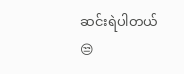ဆင်းရဲပါတယ်😒